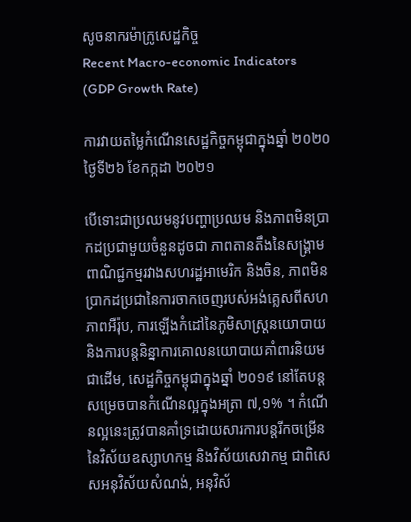សូចនាករម៉ាក្រូសេដ្ឋកិច្ច
Recent Macro-economic Indicators (GDP Growth Rate)

ការវាយតម្លៃកំណើនសេដ្ឋកិច្ចកម្ពុជាក្នុងឆ្នាំ ២០២០
ថ្ងៃទី២៦ ខែកក្កដា ២០២១

បើទោះជាប្រឈមនូវបញ្ហាប្រឈម និងភាពមិនប្រាកដប្រជាមួយចំនួនដូចជា ភាពតានតឹងនៃសង្រ្គាមពាណិជ្ជកម្មរវាងសហរដ្ឋអាមេរិក និងចិន, ភាពមិនប្រាកដប្រជានៃការចាកចេញរបស់អង់គ្លេសពីសហភាពអឺរ៉ុប, ការឡើងកំដៅនៃភូមិសាស្រ្តនយោបាយ និងការបន្តនិន្នាការគោលនយោបាយគាំពារនិយមជាដើម, សេដ្ឋកិច្ចកម្ពុជាក្នុងឆ្នាំ ២០១៩ នៅតែបន្តសម្រេចបានកំណើនល្អក្នុងអត្រា ៧,១% ។ កំណើនល្អនេះត្រូវបានគាំទ្រដោយសារការបន្តរីកចម្រើននៃវិស័យឧស្សាហកម្ម និងវិស័យសេវាកម្ម ជាពិសេសអនុវិស័យសំណង់, អនុវិស័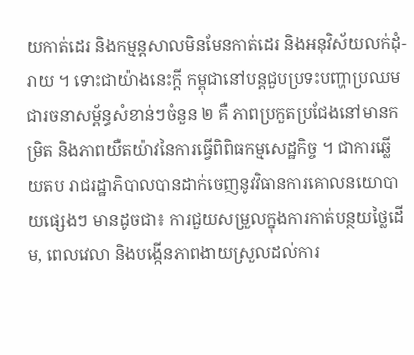យកាត់ដេរ និងកម្មន្តសាលមិនមែនកាត់ដេរ និងអនុវិស័យលក់ដុំ-រាយ ។ ទោះជាយ៉ាងនេះក្ដី កម្ពុជានៅបន្តជួបប្រទះបញ្ហាប្រឈមជារចនាសម្ព័ន្ធសំខាន់ៗចំនួន ២ គឺ ភាពប្រកួតប្រជែងនៅមានកម្រិត និងភាពយឺតយ៉ាវនៃការធ្វើពិពិធកម្មសេដ្ឋកិច្ច ។ ជាការឆ្លើយតប រាជរដ្ឋាភិបាលបានដាក់ចេញនូវវិធានការគោលនយោបាយផ្សេងៗ មានដូចជា៖ ការជួយសម្រួលក្នុងការកាត់បន្ថយថ្លៃដើម, ពេលវេលា និងបង្កើនភាពងាយស្រួលដល់ការ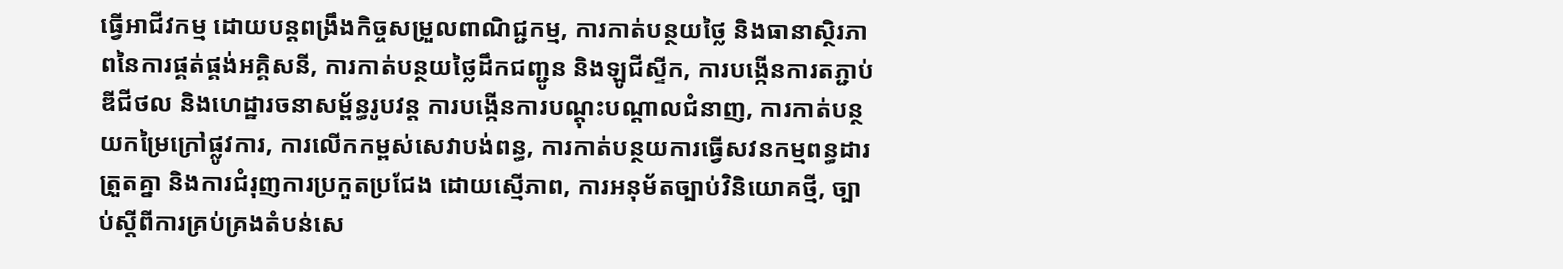ធ្វើអាជីវកម្ម ដោយបន្តពង្រឹងកិច្ចសម្រួលពាណិជ្ជកម្ម, ការកាត់បន្ថយថ្លៃ និងធានាស្ថិរភាពនៃការផ្គត់ផ្គង់អគ្គិសនី, ការកាត់បន្ថយថ្លៃដឹកជញ្ជូន និងឡូជីស្ទីក, ការបង្កើនការតភ្ជាប់ឌីជីថល និងហេដ្ឋារចនាសម្ព័ន្ធរូបវន្ត ការបង្កើនការបណ្តុះបណ្តាលជំនាញ, ការកាត់បន្ថយកម្រៃក្រៅផ្លូវការ, ការលើកកម្ពស់សេវាបង់ពន្ធ, ការកាត់បន្ថយការធ្វើសវនកម្មពន្ធដារត្រួតគ្នា និងការជំរុញការប្រកួតប្រជែង ដោយស្មើភាព, ការអនុម័តច្បាប់វិនិយោគថ្មី, ច្បាប់ស្តីពីការគ្រប់គ្រងតំបន់សេ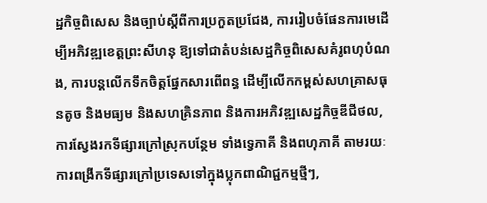ដ្ឋកិច្ចពិសេស និងច្បាប់ស្តីពីការប្រកួតប្រជែង, ការរៀបចំផែនការមេដើម្បីអភិវឌ្ឍខេត្តព្រះសីហនុ ឱ្យទៅជាតំបន់សេដ្ឋកិច្ចពិសេសគំរូពហុបំណង, ការបន្តលើកទឹកចិត្តផ្នែកសារពើពន្ធ ដើម្បីលើកកម្ពស់សហគ្រាសធុនតូច និងមធ្យម និងសហគ្រិនភាព និងការអភិវឌ្ឍសេដ្ឋកិច្ចឌីជីថល, ការស្វែងរកទីផ្សារក្រៅស្រុកបន្ថែម ទាំងទ្វេភាគី និងពហុភាគី តាមរយៈការពង្រីកទីផ្សារក្រៅប្រទេសទៅក្នុងប្លុកពាណិជ្ជកម្មថ្មីៗ,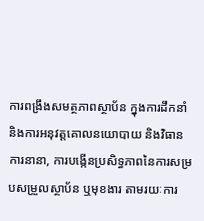ការពង្រឹងសមត្ថភាពស្ថាប័ន ក្នុងការដឹកនាំ និងការអនុវត្តគោលនយោបាយ និងវិធានការនានា, ការបង្កើនប្រសិទ្ធភាពនៃការសម្របសម្រួលស្ថាប័ន ឬមុខងារ តាមរយៈការ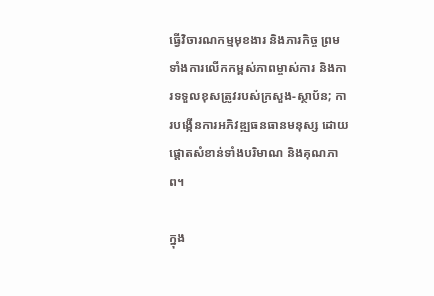ធ្វើវិចារណកម្មមុខងារ និងភារកិច្ច ព្រមទាំងការលើកកម្ពស់ភាពម្ចាស់ការ និងការទទួលខុសត្រូវរបស់ក្រសួង-ស្ថាប័ន; ការបង្កើនការអភិវឌ្ឍធនធានមនុស្ស ដោយផ្តោតសំខាន់ទាំងបរិមាណ និងគុណភាព។

ក្នុង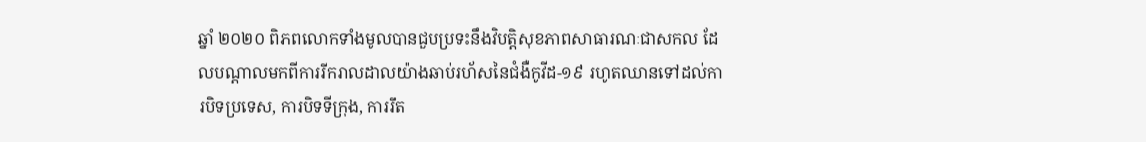ឆ្នាំ ២០២០ ពិភពលោកទាំងមូលបានជួបប្រទះនឹងវិបត្តិសុខភាពសាធារណៈជាសកល ដែលបណ្តាលមកពីការរីករាលដាលយ៉ាងឆាប់រហ័សនៃជំងឺកូវីដ-១៩ រហូតឈានទៅដល់ការបិទប្រទេស, ការបិទទីក្រុង, ការរឹត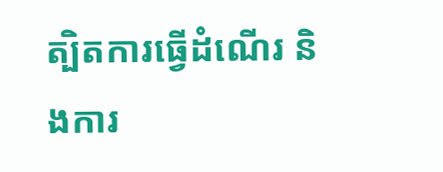ត្បិតការធ្វើដំណើរ និងការ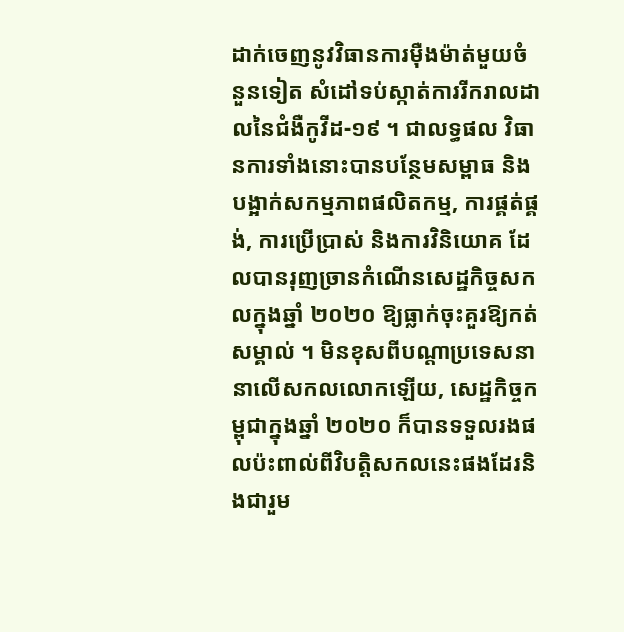ដាក់ចេញនូវវិធានការម៉ឺងម៉ាត់មួយចំនួនទៀត សំដៅទប់ស្កាត់ការរីករាលដាលនៃជំងឺកូវីដ-១៩ ។ ជាលទ្ធផល វិធានការទាំងនោះបានបន្ថែមសម្ពាធ និងបង្អាក់សកម្មភាពផលិតកម្ម, ការផ្គត់ផ្គង់, ការប្រើប្រាស់ និងការវិនិយោគ ដែលបានរុញច្រានកំណើនសេដ្ឋកិច្ចសកលក្នុងឆ្នាំ ២០២០ ឱ្យធ្លាក់ចុះគួរឱ្យកត់សម្គាល់ ។ មិនខុសពីបណ្តាប្រទេសនានាលើសកលលោកឡើយ, សេដ្ឋកិច្ចកម្ពុជាក្នុងឆ្នាំ ២០២០ ក៏បានទទួលរងផលប៉ះពាល់ពីវិបត្តិសកលនេះផងដែរនិងជារួម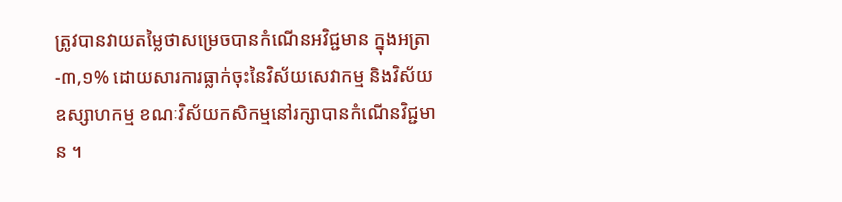ត្រូវបានវាយតម្លៃថាសម្រេចបានកំណើនអវិជ្ជមាន ក្នុងអត្រា -៣,១% ដោយសារការធ្លាក់ចុះនៃវិស័យសេវាកម្ម និងវិស័យឧស្សាហកម្ម ខណៈវិស័យកសិកម្មនៅរក្សាបានកំណើនវិជ្ជមាន ។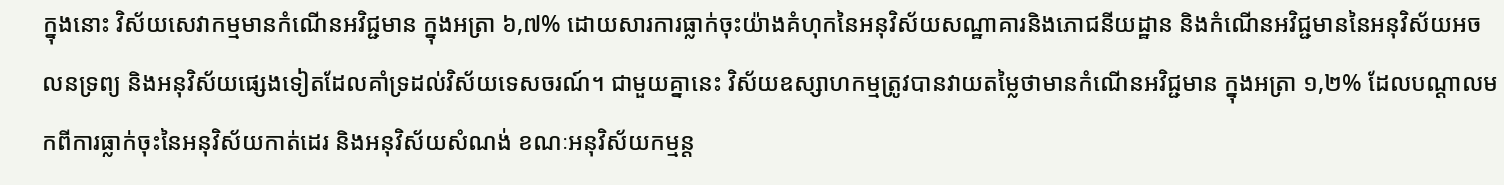ក្នុងនោះ វិស័យសេវាកម្មមានកំណើនអវិជ្ជមាន ក្នុងអត្រា ៦,៧% ដោយសារការធ្លាក់ចុះយ៉ាងគំហុកនៃអនុវិស័យសណ្ឋាគារនិងភោជនីយដ្ឋាន និងកំណើនអវិជ្ជមាននៃអនុវិស័យអចលនទ្រព្យ និងអនុវិស័យផ្សេងទៀតដែលគាំទ្រដល់វិស័យទេសចរណ៍។ ជាមួយគ្នានេះ វិស័យឧស្សាហកម្មត្រូវបានវាយតម្លៃថាមានកំណើនអវិជ្ជមាន ក្នុងអត្រា ១,២% ដែលបណ្តាលមកពីការធ្លាក់ចុះនៃអនុវិស័យកាត់ដេរ និងអនុវិស័យសំណង់ ខណៈអនុវិស័យកម្មន្ត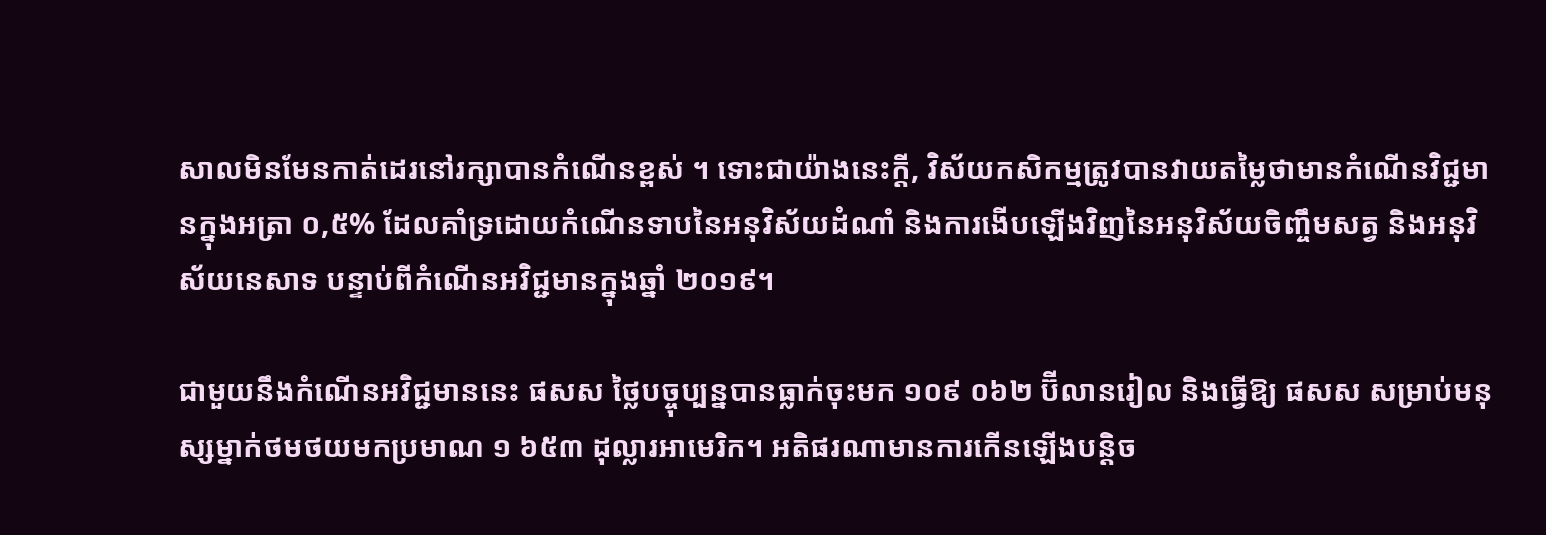សាលមិនមែនកាត់ដេរនៅរក្សាបានកំណើនខ្ពស់ ។ ទោះជាយ៉ាងនេះក្តី, វិស័យកសិកម្មត្រូវបានវាយតម្លៃថាមានកំណើនវិជ្ជមានក្នុងអត្រា ០,៥% ដែលគាំទ្រដោយកំណើនទាបនៃអនុវិស័យដំណាំ និងការងើបឡើងវិញនៃអនុវិស័យចិញ្ចឹមសត្វ និងអនុវិស័យនេសាទ បន្ទាប់ពីកំណើនអវិជ្ជមានក្នុងឆ្នាំ ២០១៩។

ជាមួយនឹងកំណើនអវិជ្ជមាននេះ ផសស ថ្លៃបច្ចុប្បន្នបានធ្លាក់ចុះមក ១០៩ ០៦២ ប៊ីលានរៀល និងធ្វើឱ្យ ផសស សម្រាប់មនុស្សម្នាក់ថមថយមកប្រមាណ ១ ៦៥៣ ដុល្លារអាមេរិក។ អតិផរណាមានការកើនឡើងបន្តិច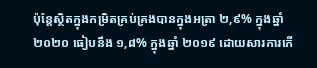ប៉ុន្តែស្ថិតក្នុងកម្រិតគ្រប់គ្រងបានក្នុងអត្រា ២,៩% ក្នុងឆ្នាំ ២០២០ ធៀបនឹង ១,៨% ក្នុងឆ្នាំ ២០១៩ ដោយសារការកើ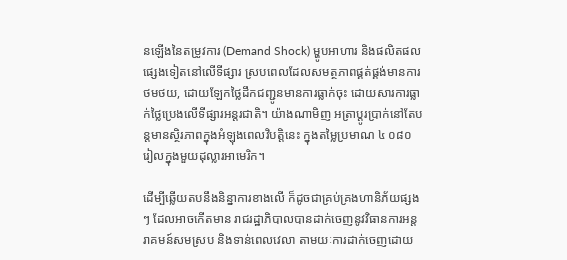នឡើងនៃតម្រូវការ (Demand Shock) ម្ហូបអាហារ និងផលិតផលផ្សេងទៀតនៅលើទីផ្សារ ស្របពេលដែលសមត្ថភាពផ្គត់ផ្គង់មានការថមថយ, ដោយឡែកថ្លៃដឹកជញ្ជូនមានការធ្លាក់ចុះ ដោយសារការធ្លាក់ថ្លៃប្រេងលើទីផ្សារអន្តរជាតិ។ យ៉ាងណាមិញ អត្រាប្ដូរប្រាក់នៅតែបន្តមានស្ថិរភាពក្នុងអំឡុងពេលវិបត្តិនេះ ក្នុងតម្លៃប្រមាណ ៤ ០៨០ រៀលក្នុងមួយដុល្លារអាមេរិក។

ដើម្បីឆ្លើយតបនឹងនិន្នាការខាងលើ ក៏ដូចជាគ្រប់គ្រងហានិភ័យផ្សងៗ ដែលអាចកើតមាន រាជរដ្ឋាភិបាលបានដាក់ចេញនូវវិធានការអន្តរាគមន៍សមស្រប និងទាន់ពេលវេលា តាមយៈការដាក់ចេញដោយ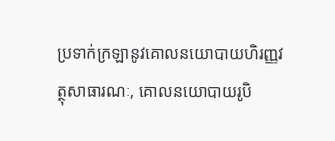ប្រទាក់ក្រឡានូវគោលនយោបាយហិរញ្ញវត្ថុសាធារណៈ, គោលនយោបាយរូបិ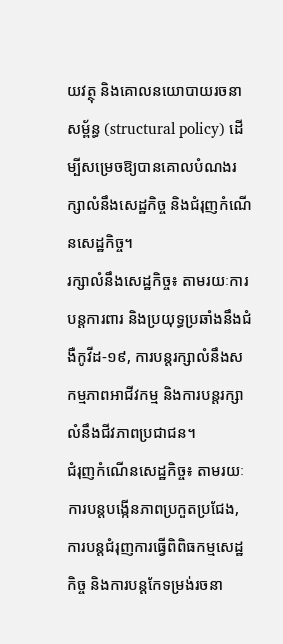យវត្ថុ និងគោលនយោបាយរចនាសម្ព័ន្ធ (structural policy) ដើម្បីសម្រេចឱ្យបានគោលបំណងរក្សាលំនឹងសេដ្ឋកិច្ច និងជំរុញកំណើនសេដ្ឋកិច្ច។
រក្សាលំនឹងសេដ្ឋកិច្ច៖ តាមរយៈការបន្តការពារ និងប្រយុទ្ធប្រឆាំងនឹងជំងឺកូវីដ-១៩, ការបន្តរក្សាលំនឹងសកម្មភាពអាជីវកម្ម និងការបន្តរក្សាលំនឹងជីវភាពប្រជាជន។
ជំរុញកំណើនសេដ្ឋកិច្ច៖ តាមរយៈការបន្តបង្កើនភាពប្រកួតប្រជែង, ការបន្តជំរុញការធ្វើពិពិធកម្មសេដ្ឋកិច្ច និងការបន្តកែទម្រង់រចនា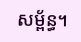សម្ព័ន្ធ។